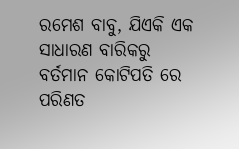ରମେଶ ବାବୁ, ଯିଏକି ଏକ ସାଧାରଣ ବାରିକରୁ ବର୍ତମାନ କୋଟିପତି ରେ ପରିଣତ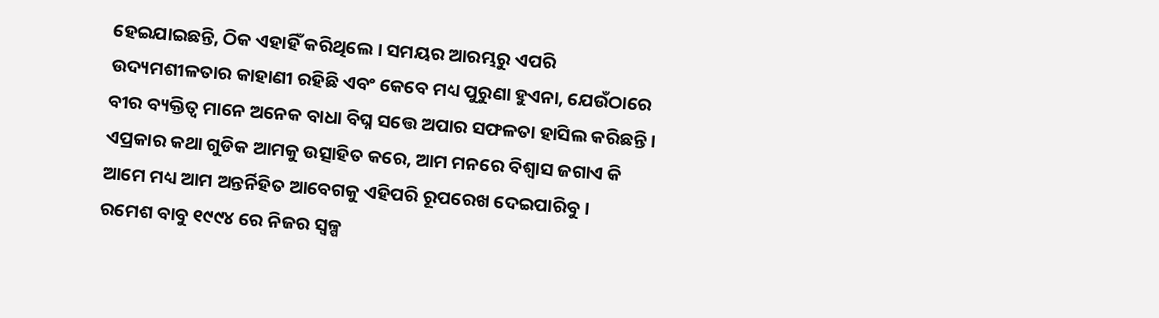ହେଇଯାଇଛନ୍ତି, ଠିକ ଏହାହିଁ କରିଥିଲେ । ସମୟର ଆରମ୍ଭରୁ ଏପରି ଉଦ୍ୟମଶୀଳତାର କାହାଣୀ ରହିଛି ଏବଂ କେବେ ମଧ୍ୟ ପୁରୁଣା ହୁଏନା, ଯେଉଁଠାରେ ବୀର ବ୍ୟକ୍ତିତ୍ୱ ମାନେ ଅନେକ ବାଧା ବିଘ୍ନ ସତ୍ତେ ଅପାର ସଫଳତା ହାସିଲ କରିଛନ୍ତି । ଏପ୍ରକାର କଥା ଗୁଡିକ ଆମକୁ ଉତ୍ସାହିତ କରେ, ଆମ ମନରେ ବିଶ୍ଵାସ ଜଗାଏ କି ଆମେ ମଧ୍ୟ ଆମ ଅନ୍ତର୍ନିହିତ ଆବେଗକୁ ଏହିପରି ରୂପରେଖ ଦେଇପାରିବୁ।
ରମେଶ ବାବୁ ୧୯୯୪ ରେ ନିଜର ସ୍ୱଳ୍ପ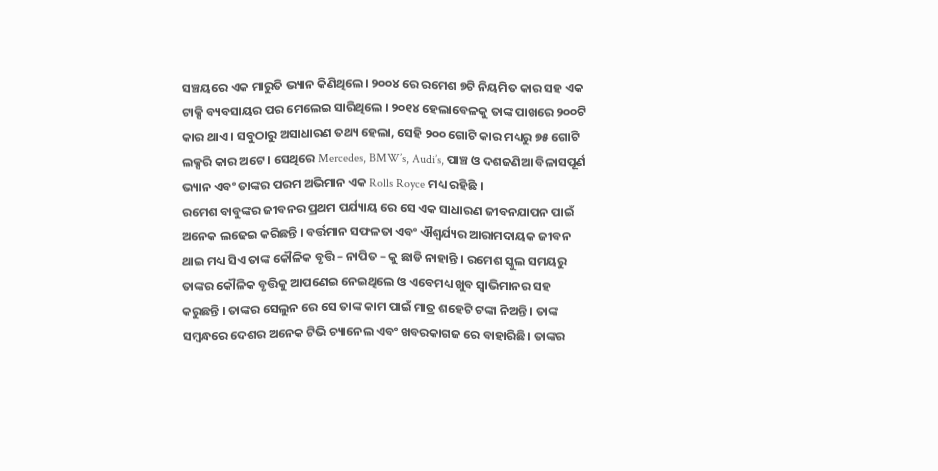ସଞ୍ଚୟରେ ଏକ ମାରୁତି ଭ୍ୟାନ କିଣିଥିଲେ। ୨୦୦୪ ରେ ରମେଶ ୭ଟି ନିୟମିତ କାର ସହ ଏକ ଟାକ୍ସି ବ୍ୟବସାୟର ପର ମେଲେଇ ସାରିଥିଲେ । ୨୦୧୪ ହେଲାବେଳକୁ ତାଙ୍କ ପାଖରେ ୨୦୦ଟି କାର ଥାଏ । ସବୁଠାରୁ ଅସାଧାରଣ ତଥ୍ୟ ହେଲା, ସେହି ୨୦୦ ଗୋଟି କାର ମଧ୍ୟରୁ ୭୫ ଗୋଟି ଲକ୍ସରି କାର ଅଟେ । ସେଥିରେ Mercedes, BMW’s, Audi’s, ପାଞ୍ଚ ଓ ଦଶଜଣିଆ ବିଳାସପୂର୍ଣ ଭ୍ୟାନ ଏବଂ ତାଙ୍କର ପରମ ଅଭିମାନ ଏକ Rolls Royce ମଧ୍ୟ ରହିଛି ।
ରମେଶ ବାବୁଙ୍କର ଜୀବନର ପ୍ରଥମ ପର୍ଯ୍ୟାୟ ରେ ସେ ଏକ ସାଧାରଣ ଜୀବନଯାପନ ପାଇଁ ଅନେକ ଲଢେଇ କରିଛନ୍ତି । ବର୍ତ୍ତମାନ ସଫଳତା ଏବଂ ଐଶ୍ଵର୍ଯ୍ୟର ଆରାମଦାୟକ ଜୀବନ ଥାଇ ମଧ୍ୟ ସିଏ ତାଙ୍କ କୌଳିକ ବୃତ୍ତି – ନାପିତ – କୁ ଛାଡି ନାହାନ୍ତି । ରମେଶ ସ୍କୁଲ ସମୟରୁ ତାଙ୍କର କୌଳିକ ବୃତ୍ତିକୁ ଆପଣେଇ ନେଇଥିଲେ ଓ ଏବେମଧ୍ୟ ଖୁବ ସ୍ଵାଭିମାନର ସହ କରୁଛନ୍ତି । ତାଙ୍କର ସେଲୁନ ରେ ସେ ତାଙ୍କ କାମ ପାଇଁ ମାତ୍ର ଶହେଟି ଟଙ୍କା ନିଅନ୍ତି । ତାଙ୍କ ସମ୍ବନ୍ଧରେ ଦେଶର ଅନେକ ଟିଭି ଚ୍ୟାନେଲ ଏବଂ ଖବରକାଗଜ ରେ ବାହାରିଛି। ତାଙ୍କର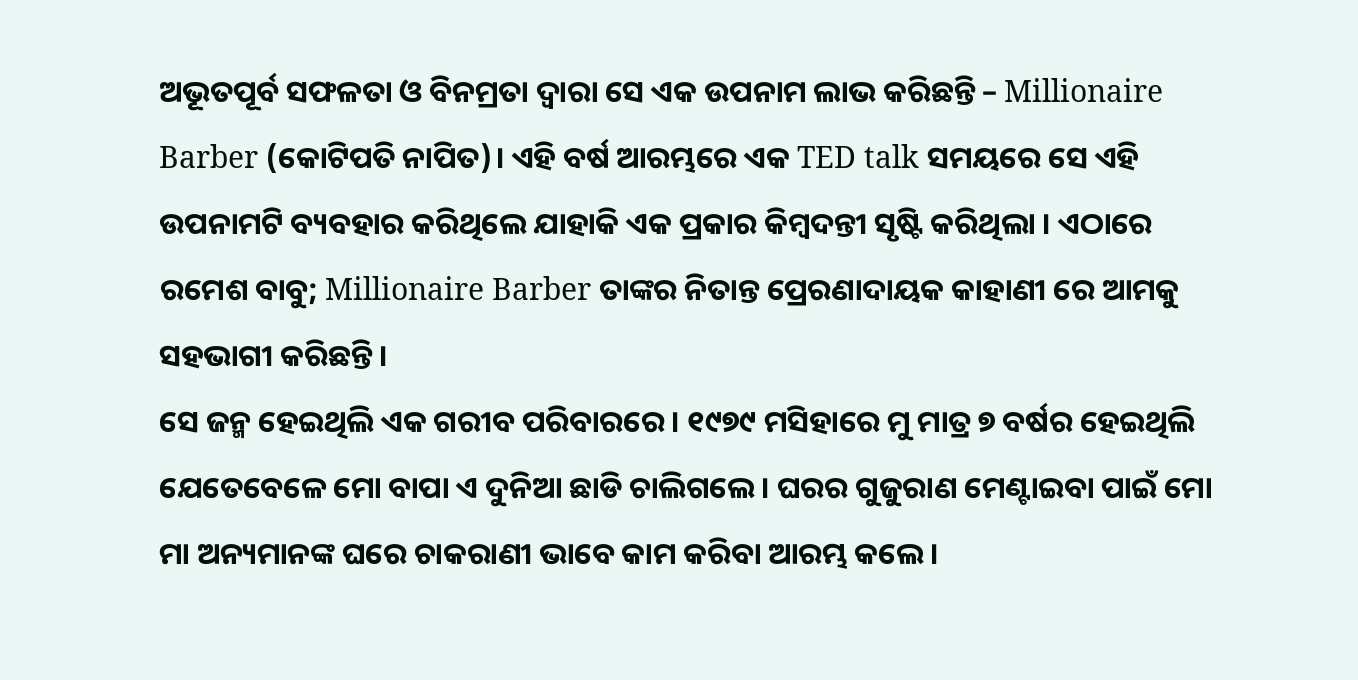ଅଭୂତପୂର୍ବ ସଫଳତା ଓ ବିନମ୍ରତା ଦ୍ଵାରା ସେ ଏକ ଉପନାମ ଲାଭ କରିଛନ୍ତି – Millionaire Barber (କୋଟିପତି ନାପିତ)। ଏହି ବର୍ଷ ଆରମ୍ଭରେ ଏକ TED talk ସମୟରେ ସେ ଏହି ଉପନାମଟି ବ୍ୟବହାର କରିଥିଲେ ଯାହାକି ଏକ ପ୍ରକାର କିମ୍ବଦନ୍ତୀ ସୃଷ୍ଟି କରିଥିଲା । ଏଠାରେ ରମେଶ ବାବୁ; Millionaire Barber ତାଙ୍କର ନିତାନ୍ତ ପ୍ରେରଣାଦାୟକ କାହାଣୀ ରେ ଆମକୁ ସହଭାଗୀ କରିଛନ୍ତି ।
ସେ ଜନ୍ମ ହେଇଥିଲି ଏକ ଗରୀବ ପରିବାରରେ । ୧୯୭୯ ମସିହାରେ ମୁ ମାତ୍ର ୭ ବର୍ଷର ହେଇଥିଲି ଯେତେବେଳେ ମୋ ବାପା ଏ ଦୁନିଆ ଛାଡି ଚାଲିଗଲେ। ଘରର ଗୁଜୁରାଣ ମେଣ୍ଟାଇବା ପାଇଁ ମୋ ମା ଅନ୍ୟମାନଙ୍କ ଘରେ ଚାକରାଣୀ ଭାବେ କାମ କରିବା ଆରମ୍ଭ କଲେ ।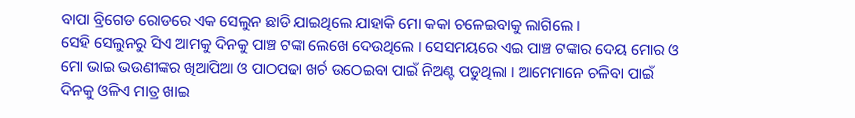ବାପା ବ୍ରିଗେଡ ରୋଡରେ ଏକ ସେଲୁନ ଛାଡି ଯାଇଥିଲେ ଯାହାକି ମୋ କକା ଚଳେଇବାକୁ ଲାଗିଲେ ।
ସେହି ସେଲୁନରୁ ସିଏ ଆମକୁ ଦିନକୁ ପାଞ୍ଚ ଟଙ୍କା ଲେଖେ ଦେଉଥିଲେ । ସେସମୟରେ ଏଇ ପାଞ୍ଚ ଟଙ୍କାର ଦେୟ ମୋର ଓ ମୋ ଭାଇ ଭଉଣୀଙ୍କର ଖିଆପିଆ ଓ ପାଠପଢା ଖର୍ଚ ଉଠେଇବା ପାଇଁ ନିଅଣ୍ଟ ପଡୁଥିଲା । ଆମେମାନେ ଚଳିବା ପାଇଁ ଦିନକୁ ଓଳିଏ ମାତ୍ର ଖାଇ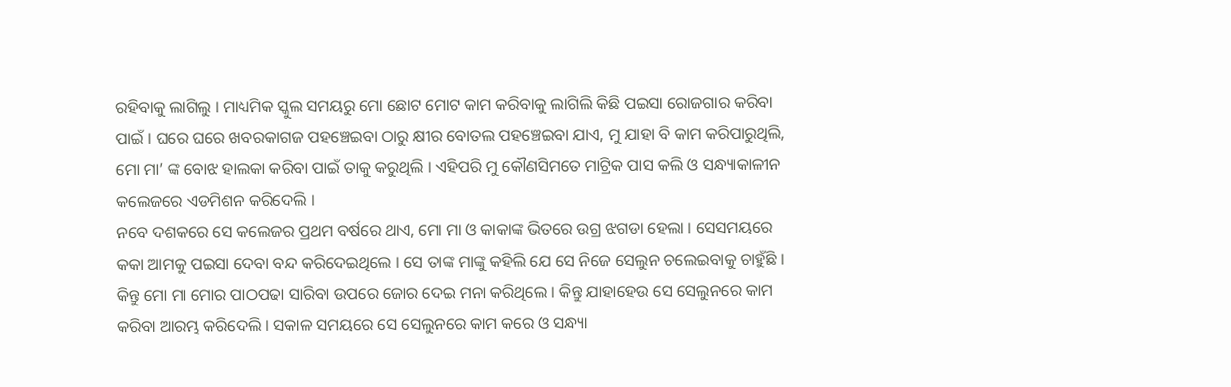ରହିବାକୁ ଲାଗିଲୁ । ମାଧ୍ୟମିକ ସ୍କୁଲ ସମୟରୁ ମୋ ଛୋଟ ମୋଟ କାମ କରିବାକୁ ଲାଗିଲି କିଛି ପଇସା ରୋଜଗାର କରିବା ପାଇଁ । ଘରେ ଘରେ ଖବରକାଗଜ ପହଞ୍ଚେଇବା ଠାରୁ କ୍ଷୀର ବୋତଲ ପହଞ୍ଚେଇବା ଯାଏ, ମୁ ଯାହା ବି କାମ କରିପାରୁଥିଲି, ମୋ ମା’ ଙ୍କ ବୋଝ ହାଲକା କରିବା ପାଇଁ ତାକୁ କରୁଥିଲି । ଏହିପରି ମୁ କୌଣସିମତେ ମାଟ୍ରିକ ପାସ କଲି ଓ ସନ୍ଧ୍ୟାକାଳୀନ କଲେଜରେ ଏଡମିଶନ କରିଦେଲି ।
ନବେ ଦଶକରେ ସେ କଲେଜର ପ୍ରଥମ ବର୍ଷରେ ଥାଏ, ମୋ ମା ଓ କାକାଙ୍କ ଭିତରେ ଉଗ୍ର ଝଗଡା ହେଲା । ସେସମୟରେ କକା ଆମକୁ ପଇସା ଦେବା ବନ୍ଦ କରିଦେଇଥିଲେ । ସେ ତାଙ୍କ ମାଙ୍କୁ କହିଲି ଯେ ସେ ନିଜେ ସେଲୁନ ଚଲେଇବାକୁ ଚାହୁଁଛି । କିନ୍ତୁ ମୋ ମା ମୋର ପାଠପଢା ସାରିବା ଉପରେ ଜୋର ଦେଇ ମନା କରିଥିଲେ । କିନ୍ତୁ ଯାହାହେଉ ସେ ସେଲୁନରେ କାମ କରିବା ଆରମ୍ଭ କରିଦେଲି । ସକାଳ ସମୟରେ ସେ ସେଲୁନରେ କାମ କରେ ଓ ସନ୍ଧ୍ୟା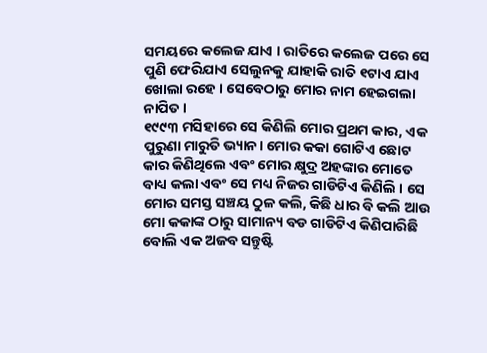ସମୟରେ କଲେଜ ଯାଏ । ରାତିରେ କଲେଜ ପରେ ସେ ପୁଣି ଫେରିଯାଏ ସେଲୁନକୁ ଯାହାକି ରାତି ୧ଟାଏ ଯାଏ ଖୋଲା ରହେ । ସେବେଠାରୁ ମୋର ନାମ ହେଇଗଲା ନାପିତ ।
୧୯୯୩ ମସିହାରେ ସେ କିଣିଲି ମୋର ପ୍ରଥମ କାର, ଏକ ପୁରୁଣା ମାରୁତି ଭ୍ୟାନ। ମୋର କକା ଗୋଟିଏ ଛୋଟ କାର କିଣିଥିଲେ ଏବଂ ମୋର କ୍ଷୁଦ୍ର ଅହଙ୍କାର ମୋତେ ବାଧ୍ୟ କଲା ଏବଂ ସେ ମଧ୍ୟ ନିଜର ଗାଡିଟିଏ କିଣିଲି । ସେ ମୋର ସମସ୍ତ ସଞ୍ଚୟ ଠୁଳ କଲି, କିଛି ଧାର ବି କଲି ଆଉ ମୋ କକାଙ୍କ ଠାରୁ ସାମାନ୍ୟ ବଡ ଗାଡିଟିଏ କିଣିପାରିଛି ବୋଲି ଏକ ଅଜବ ସନ୍ତୁଷ୍ଟି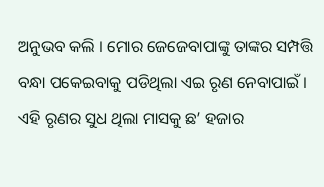ଅନୁଭବ କଲି । ମୋର ଜେଜେବାପାଙ୍କୁ ତାଙ୍କର ସମ୍ପତ୍ତି ବନ୍ଧା ପକେଇବାକୁ ପଡିଥିଲା ଏଇ ରୃଣ ନେବାପାଇଁ । ଏହି ରୃଣର ସୁଧ ଥିଲା ମାସକୁ ଛ’ ହଜାର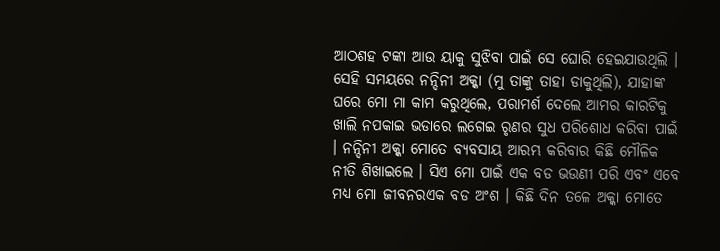ଆଠଶହ ଟଙ୍କା ଆଉ ୟାକୁ ସୁଝିବା ପାଇଁ ସେ ଘୋରି ହେଇଯାଉଥିଲି । ସେହି ସମୟରେ ନନ୍ଦିନୀ ଅକ୍କା (ମୁ ତାଙ୍କୁ ତାହା ଡାକୁଥିଲି), ଯାହାଙ୍କ ଘରେ ମୋ ମା କାମ କରୁଥିଲେ, ପରାମର୍ଶ ଦେଲେ ଆମର କାରଟିକୁ ଖାଲି ନପକାଇ ଭଡାରେ ଲଗେଇ ରୃଣର ସୁଧ ପରିଶୋଧ କରିବା ପାଇଁ । ନନ୍ଦିନୀ ଅକ୍କା ମୋତେ ବ୍ୟବସାୟ ଆରମ୍ଭ କରିବାର କିଛି ମୌଳିକ ନୀତି ଶିଖାଇଲେ । ସିଏ ମୋ ପାଇଁ ଏକ ବଡ ଭଉଣୀ ପରି ଏବଂ ଏବେ ମଧ୍ୟ ମୋ ଜୀବନରଏକ ବଡ ଅଂଶ । କିଛି ଦିନ ତଳେ ଅକ୍କା ମୋତେ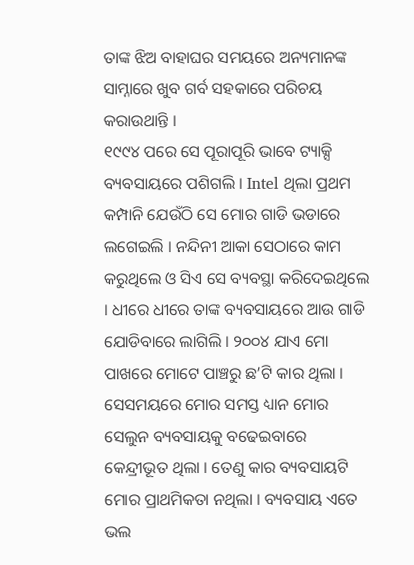ତାଙ୍କ ଝିଅ ବାହାଘର ସମୟରେ ଅନ୍ୟମାନଙ୍କ ସାମ୍ନାରେ ଖୁବ ଗର୍ବ ସହକାରେ ପରିଚୟ କରାଉଥାନ୍ତି ।
୧୯୯୪ ପରେ ସେ ପୂରାପୂରି ଭାବେ ଟ୍ୟାକ୍ସି ବ୍ୟବସାୟରେ ପଶିଗଲି । Intel ଥିଲା ପ୍ରଥମ କମ୍ପାନି ଯେଉଁଠି ସେ ମୋର ଗାଡି ଭଡାରେ ଲଗେଇଲି । ନନ୍ଦିନୀ ଆକା ସେଠାରେ କାମ କରୁଥିଲେ ଓ ସିଏ ସେ ବ୍ୟବସ୍ଥା କରିଦେଇଥିଲେ । ଧୀରେ ଧୀରେ ତାଙ୍କ ବ୍ୟବସାୟରେ ଆଉ ଗାଡି ଯୋଡିବାରେ ଲାଗିଲି । ୨୦୦୪ ଯାଏ ମୋ ପାଖରେ ମୋଟେ ପାଞ୍ଚରୁ ଛ’ଟି କାର ଥିଲା । ସେସମୟରେ ମୋର ସମସ୍ତ ଧ୍ୟାନ ମୋର ସେଲୁନ ବ୍ୟବସାୟକୁ ବଢେଇବାରେ କେନ୍ଦ୍ରୀଭୂତ ଥିଲା । ତେଣୁ କାର ବ୍ୟବସାୟଟି ମୋର ପ୍ରାଥମିକତା ନଥିଲା । ବ୍ୟବସାୟ ଏତେ ଭଲ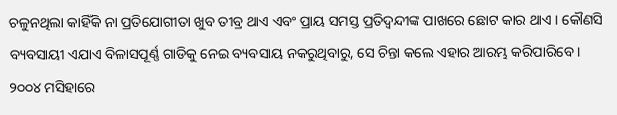ଚଳୁନଥିଲା କାହିଁକି ନା ପ୍ରତିଯୋଗୀତା ଖୁବ ତୀବ୍ର ଥାଏ ଏବଂ ପ୍ରାୟ ସମସ୍ତ ପ୍ରତିଦ୍ଵନ୍ଦୀଙ୍କ ପାଖରେ ଛୋଟ କାର ଥାଏ । କୌଣସି ବ୍ୟବସାୟୀ ଏଯାଏ ବିଳାସପୂର୍ଣ୍ଣ ଗାଡିକୁ ନେଇ ବ୍ୟବସାୟ ନକରୁଥିବାରୁ, ସେ ଚିନ୍ତା କଲେ ଏହାର ଆରମ୍ଭ କରିପାରିବେ ।
୨୦୦୪ ମସିହାରେ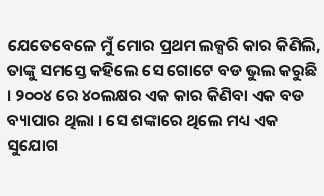ଯେତେବେଳେ ମୁଁ ମୋର ପ୍ରଥମ ଲକ୍ସରି କାର କିଣିଲି, ତାଙ୍କୁ ସମସ୍ତେ କହିଲେ ସେ ଗୋଟେ ବଡ ଭୁଲ କରୁଛି । ୨୦୦୪ ରେ ୪୦ଲକ୍ଷର ଏକ କାର କିଣିବା ଏକ ବଡ ବ୍ୟାପାର ଥିଲା । ସେ ଶଙ୍କାରେ ଥିଲେ ମଧ୍ୟ ଏକ ସୁଯୋଗ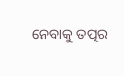ନେବାକୁ ତତ୍ପର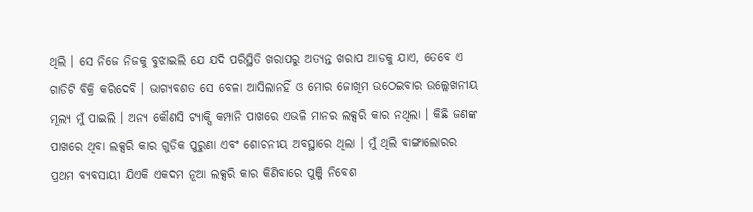ଥିଲି । ସେ ନିଜେ ନିଜକୁ ବୁଝାଇଲି ଯେ ଯଦି ପରିସ୍ଥିତି ଖରାପରୁ ଅତ୍ୟନ୍ତ ଖରାପ ଆଡକୁ ଯାଏ, ତେବେ ଏ ଗାଡିଟି ବିକ୍ରି କରିଦେବି । ଭାଗ୍ୟବଶତ ସେ ବେଳା ଆସିଲାନହିଁ ଓ ମୋର ଜୋଖିମ ଉଠେଇବାର ଉଲ୍ଲେଖନୀୟ ମୂଲ୍ୟ ମୁଁ ପାଇଲି । ଅନ୍ୟ କୌଣସି ଟ୍ୟାକ୍ସି କମ୍ପାନି ପାଖରେ ଏଭଳି ମାନର ଲକ୍ସରି କାର ନଥିଲା । କିଛି ଜଣଙ୍କ ପାଖରେ ଥିବା ଲକ୍ସରି କାର ଗୁଡିକ ପୁରୁଣା ଏବଂ ଶୋଚନୀୟ ଅବସ୍ଥାରେ ଥିଲା । ମୁଁ ଥିଲି ବାଙ୍ଗାଲୋରର ପ୍ରଥମ ବ୍ୟବସାୟୀ ଯିଏକି ଏକଦମ ନୂଆ ଲକ୍ସରି କାର କିଣିବାରେ ପୁଞ୍ଜି ନିବେଶ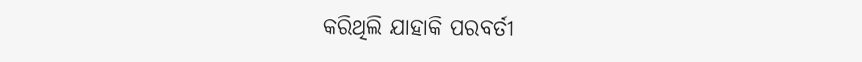କରିଥିଲି ଯାହାକି ପରବର୍ତୀ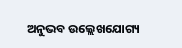ଅନୁଭବ ଉଲ୍ଲେଖଯୋଗ୍ୟ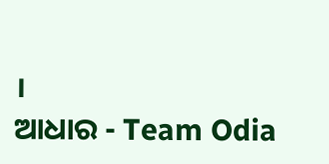।
ଆଧାର - Team Odia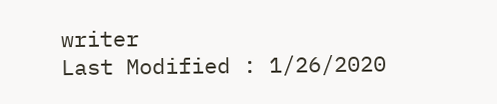writer
Last Modified : 1/26/2020